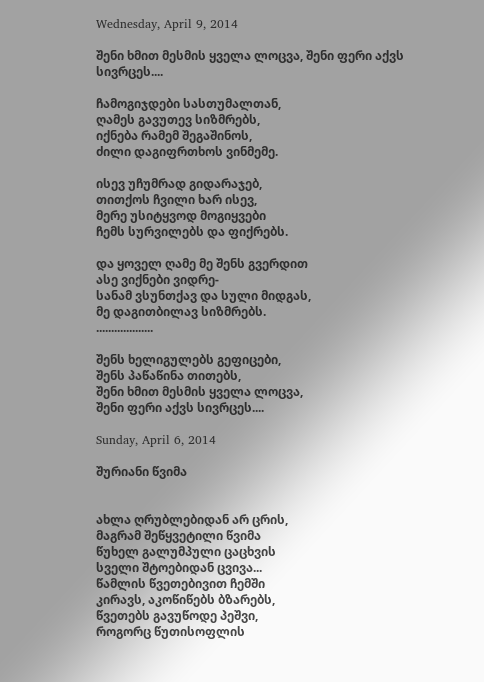Wednesday, April 9, 2014

შენი ხმით მესმის ყველა ლოცვა, შენი ფერი აქვს სივრცეს....

ჩამოგიჯდები სასთუმალთან,
ღამეს გავუთევ სიზმრებს,
იქნება რამემ შეგაშინოს,
ძილი დაგიფრთხოს ვინმემე.

ისევ უჩუმრად გიდარაჯებ,
თითქოს ჩვილი ხარ ისევ,
მერე უსიტყვოდ მოგიყვები
ჩემს სურვილებს და ფიქრებს.

და ყოველ ღამე მე შენს გვერდით
ასე ვიქნები ვიდრე-
სანამ ვსუნთქავ და სული მიდგას,
მე დაგითბილავ სიზმრებს.
...................

შენს ხელიგულებს გეფიცები,
შენს პაწაწინა თითებს,
შენი ხმით მესმის ყველა ლოცვა,
შენი ფერი აქვს სივრცეს....

Sunday, April 6, 2014

შურიანი წვიმა


ახლა ღრუბლებიდან არ ცრის,
მაგრამ შეწყვეტილი წვიმა
წუხელ გალუმპული ცაცხვის
სველი შტოებიდან ცვივა...
წამლის წვეთებივით ჩემში
კირავს, აკოწიწებს ბზარებს,
წვეთებს გავუწოდე პეშვი,
როგორც წუთისოფლის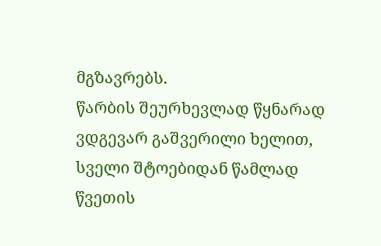მგზავრებს.
წარბის შეურხევლად წყნარად
ვდგევარ გაშვერილი ხელით,
სველი შტოებიდან წამლად
წვეთის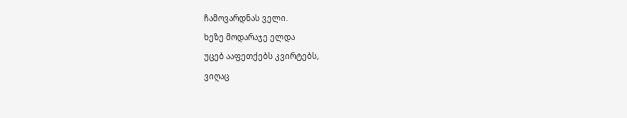ჩამოვარდნას ველი.
ხეზე მოდარაჯე ელდა
უცებ ააფეთქებს კვირტებს,
ვიღაც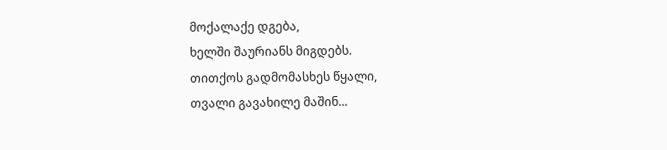მოქალაქე დგება,
ხელში შაურიანს მიგდებს.
თითქოს გადმომასხეს წყალი,
თვალი გავახილე მაშინ...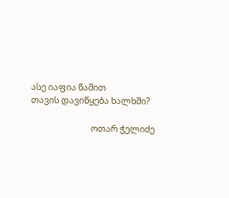ასე იაფია წამით
თავის დავიწყება ხალხში?

                              ოთარ ჭელიძე